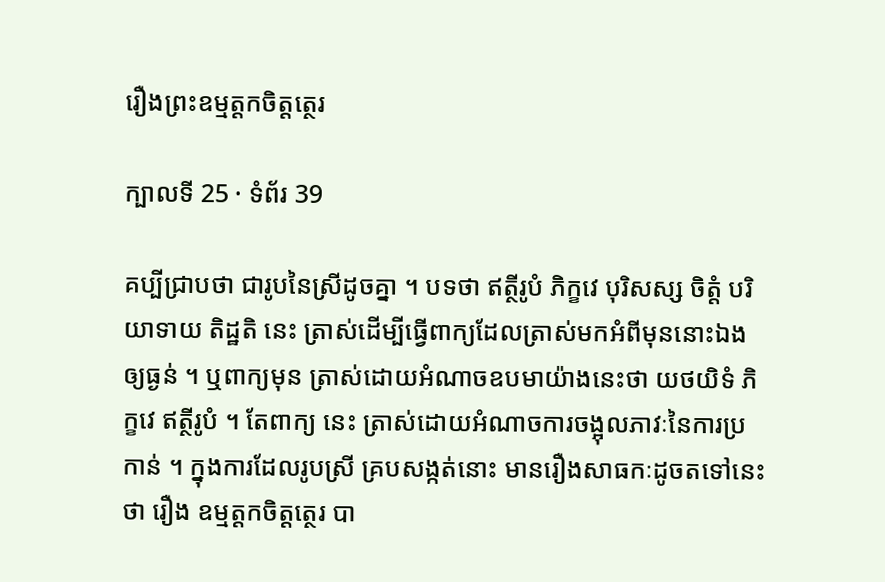រឿងព្រះឧម្មត្តកចិត្តត្ថេរ

ក្បាលទី 25 · ទំព័រ 39

គប្បីជ្រាបថា ជារូបនៃស្រីដូចគ្នា ។ បទថា ឥត្ថីរូបំ ភិក្ខវេ បុរិសស្ស ចិត្តំ បរិយាទាយ តិដ្ឋតិ នេះ ត្រាស់ដើម្បីធ្វើពាក្យដែលត្រាស់មកអំពីមុននោះឯង ឲ្យធ្ងន់ ។ ឬពាក្យមុន ត្រាស់ដោយអំណាចឧបមាយ៉ាងនេះថា យថយិទំ ភិក្ខវេ ឥត្ថីរូបំ ។ តែពាក្យ នេះ ត្រាស់ដោយអំណាចការចង្អុលភាវៈនៃការប្រកាន់ ។ ក្នុងការដែលរូបស្រី គ្របសង្កត់នោះ មានរឿងសាធកៈដូចតទៅនេះថា រឿង ឧម្មត្តកចិត្តត្ថេរ បា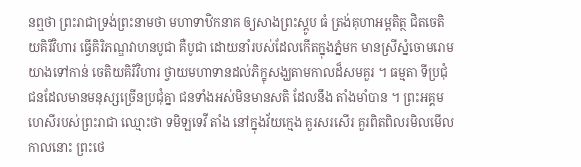នឮថា ព្រះរាជាទ្រង់ព្រះនាមថា មហាទាឋិកនាគ ឲ្យសាងព្រះស្តូប ធំ ត្រង់គុហាអម្ពតិត្ថ ជិតចេតិយគិរីវិហារ ធ្វើគិរិភណ្ឌវាហនបូជា គឺបូជា ដោយនាំរបស់ដែលកើតក្នុងភ្នំមក មានស្រីស្នំចោមរោម យាងទៅកាន់ ចេតិយគិរិវិហារ ថ្វាយមហាទានដល់ភិក្ខុសង្ឃតាមកាលដ៏សមគួរ ។ ធម្មតា ទីប្រជុំជនដែលមានមនុស្សច្រើនប្រជុំគ្នា ជនទាំងអស់មិនមានសតិ ដែលនឹង តាំងមាំបាន ។ ព្រះអគ្គមហេសីរបស់ព្រះរាជា ឈ្មោះថា ទមិឡទេវី តាំង នៅក្នុងវ័យក្មេង គួរសរសើរ គួរពិតពិលរមិលមើល កាលនោះ ព្រះថេ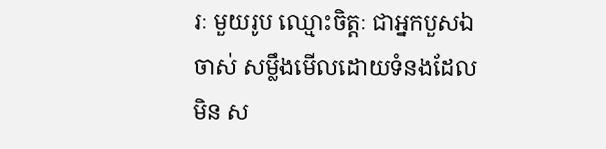រៈ មួយរូប ឈ្មោះចិត្តៈ ជាអ្នកបួសឯចាស់ សម្លឹងមើលដោយទំនងដែលមិន ស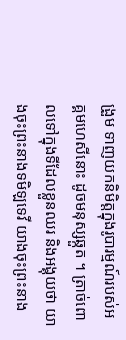ង្រួម ទាញយកនិមិត្តក្នុងរូបារម្មណ៍របស់អគ្គមហេសីនោះ ដូចមនុស្សឆ្កួត ។ ត្រាច់ពោលទៅក្នុងទីដែលខ្លួនឈរ និងអង្គុយថា យាងចុះព្រះនាងទមិឡទេវី យាងចុះព្រះនាង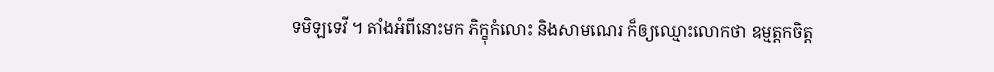ទមិឡទេវី ។ តាំងអំពីនោះមក ភិក្ខុកំលោះ និងសាមណេរ ក៏ឲ្យឈ្មោះលោកថា ឧម្មត្តកចិត្ត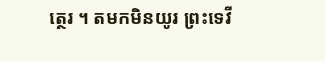ត្ថេរ ។ តមកមិនយូរ ព្រះទេវី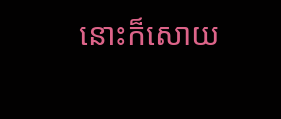នោះក៏សោយ